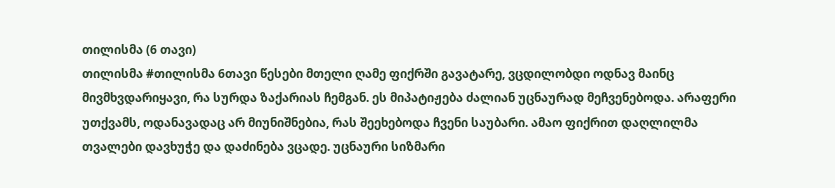თილისმა (6 თავი)
თილისმა #თილისმა 6თავი წესები მთელი ღამე ფიქრში გავატარე, ვცდილობდი ოდნავ მაინც მივმხვდარიყავი, რა სურდა ზაქარიას ჩემგან. ეს მიპატიჟება ძალიან უცნაურად მეჩვენებოდა. არაფერი უთქვამს, ოდანავადაც არ მიუნიშნებია, რას შეეხებოდა ჩვენი საუბარი. ამაო ფიქრით დაღლილმა თვალები დავხუჭე და დაძინება ვცადე. უცნაური სიზმარი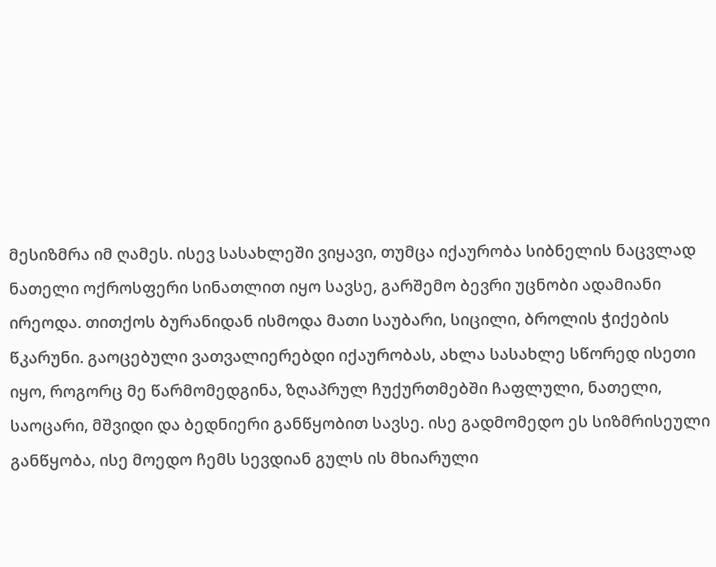მესიზმრა იმ ღამეს. ისევ სასახლეში ვიყავი, თუმცა იქაურობა სიბნელის ნაცვლად ნათელი ოქროსფერი სინათლით იყო სავსე, გარშემო ბევრი უცნობი ადამიანი ირეოდა. თითქოს ბურანიდან ისმოდა მათი საუბარი, სიცილი, ბროლის ჭიქების წკარუნი. გაოცებული ვათვალიერებდი იქაურობას, ახლა სასახლე სწორედ ისეთი იყო, როგორც მე წარმომედგინა, ზღაპრულ ჩუქურთმებში ჩაფლული, ნათელი, საოცარი, მშვიდი და ბედნიერი განწყობით სავსე. ისე გადმომედო ეს სიზმრისეული განწყობა, ისე მოედო ჩემს სევდიან გულს ის მხიარული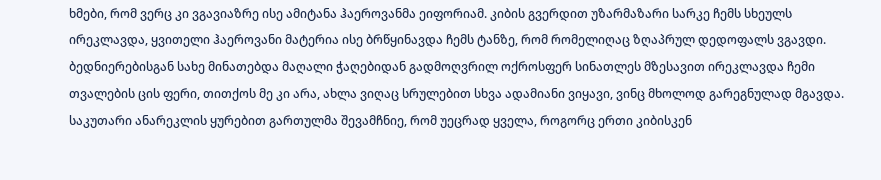ხმები, რომ ვერც კი ვგავიაზრე ისე ამიტანა ჰაეროვანმა ეიფორიამ. კიბის გვერდით უზარმაზარი სარკე ჩემს სხეულს ირეკლავდა, ყვითელი ჰაეროვანი მატერია ისე ბრწყინავდა ჩემს ტანზე, რომ რომელიღაც ზღაპრულ დედოფალს ვგავდი. ბედნიერებისგან სახე მინათებდა მაღალი ჭაღებიდან გადმოღვრილ ოქროსფერ სინათლეს მზესავით ირეკლავდა ჩემი თვალების ცის ფერი, თითქოს მე კი არა, ახლა ვიღაც სრულებით სხვა ადამიანი ვიყავი, ვინც მხოლოდ გარეგნულად მგავდა. საკუთარი ანარეკლის ყურებით გართულმა შევამჩნიე, რომ უეცრად ყველა, როგორც ერთი კიბისკენ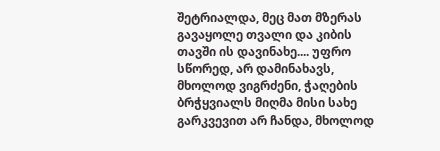შეტრიალდა, მეც მათ მზერას გავაყოლე თვალი და კიბის თავში ის დავინახე.... უფრო სწორედ, არ დამინახავს, მხოლოდ ვიგრძენი, ჭაღების ბრჭყვიალს მიღმა მისი სახე გარკვევით არ ჩანდა, მხოლოდ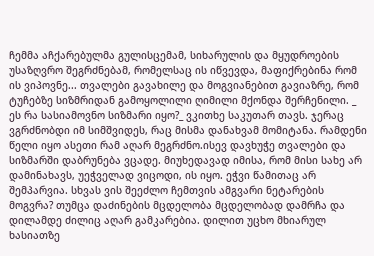ჩემმა აჩქარებულმა გულისცემამ, სიხარულის და მყუდროების უსაზღვრო შეგრძნებამ, რომელსაც ის იწვევდა, მაფიქრებინა რომ ის ვიპოვნე... თვალები გავახილე და მოგვიანებით გავიაზრე, რომ ტუჩებზე სიზმრიდან გამოყოლილი ღიმილი მქონდა შერჩენილი. _ ეს რა სასიამოვნო სიზმარი იყო?_ ვკითხე საკუთარ თავს. ჯერაც ვგრძნობდი იმ სიმშვიდეს, რაც მისმა დანახვამ მომიტანა. რამდენი წელი იყო ასეთი რამ აღარ მეგრძნო.ისევ დავხუჭე თვალები და სიზმარში დაბრუნება ვცადე. მიუხედავად იმისა, რომ მისი სახე არ დამინახავს, უეჭველად ვიცოდი, ის იყო. ეჭვი წამითაც არ შემპარვია. სხვას ვის შეეძლო ჩემთვის ამგვარი ნეტარების მოგვრა? თუმცა დაძინების მცდელობა მცდელობად დამრჩა და დილამდე ძილიც აღარ გამკარებია. დილით უცხო მხიარულ ხასიათზე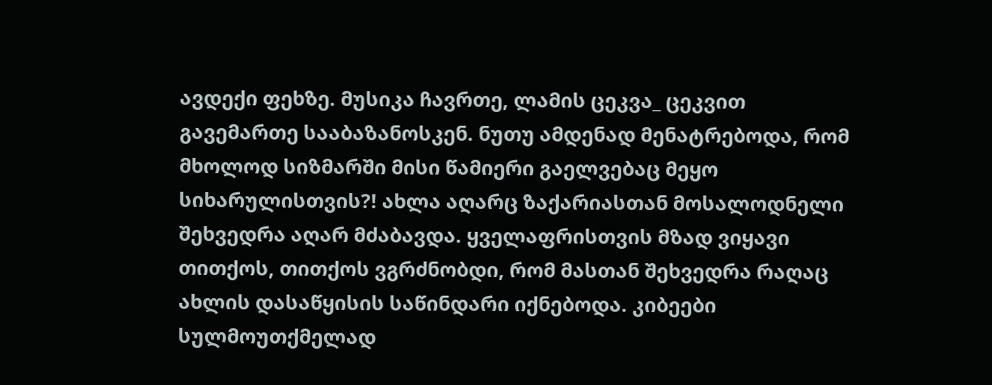ავდექი ფეხზე. მუსიკა ჩავრთე, ლამის ცეკვა_ ცეკვით გავემართე სააბაზანოსკენ. ნუთუ ამდენად მენატრებოდა, რომ მხოლოდ სიზმარში მისი წამიერი გაელვებაც მეყო სიხარულისთვის?! ახლა აღარც ზაქარიასთან მოსალოდნელი შეხვედრა აღარ მძაბავდა. ყველაფრისთვის მზად ვიყავი თითქოს, თითქოს ვგრძნობდი, რომ მასთან შეხვედრა რაღაც ახლის დასაწყისის საწინდარი იქნებოდა. კიბეები სულმოუთქმელად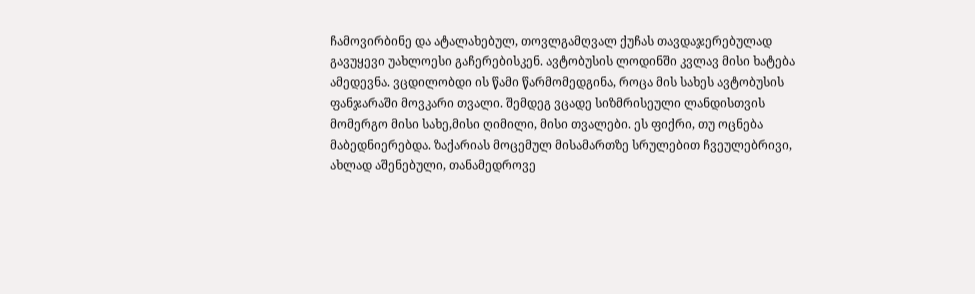ჩამოვირბინე და ატალახებულ, თოვლგამღვალ ქუჩას თავდაჯერებულად გავუყევი უახლოესი გაჩერებისკენ. ავტობუსის ლოდინში კვლავ მისი ხატება ამედევნა. ვცდილობდი ის წამი წარმომედგინა, როცა მის სახეს ავტობუსის ფანჯარაში მოვკარი თვალი. შემდეგ ვცადე სიზმრისეული ლანდისთვის მომერგო მისი სახე,მისი ღიმილი, მისი თვალები. ეს ფიქრი, თუ ოცნება მაბედნიერებდა. ზაქარიას მოცემულ მისამართზე სრულებით ჩვეულებრივი, ახლად აშენებული, თანამედროვე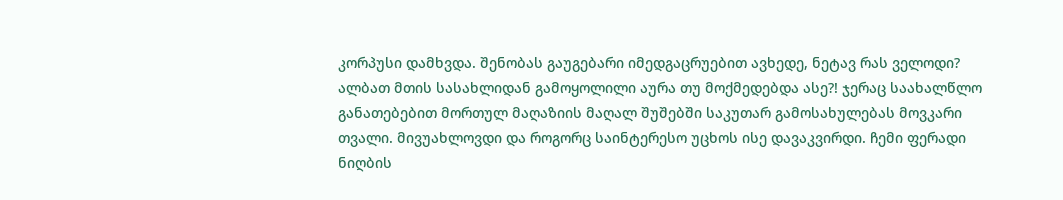კორპუსი დამხვდა. შენობას გაუგებარი იმედგაცრუებით ავხედე, ნეტავ რას ველოდი? ალბათ მთის სასახლიდან გამოყოლილი აურა თუ მოქმედებდა ასე?! ჯერაც საახალწლო განათებებით მორთულ მაღაზიის მაღალ შუშებში საკუთარ გამოსახულებას მოვკარი თვალი. მივუახლოვდი და როგორც საინტერესო უცხოს ისე დავაკვირდი. ჩემი ფერადი ნიღბის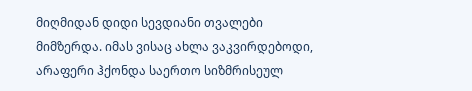მიღმიდან დიდი სევდიანი თვალები მიმზერდა. იმას ვისაც ახლა ვაკვირდებოდი, არაფერი ჰქონდა საერთო სიზმრისეულ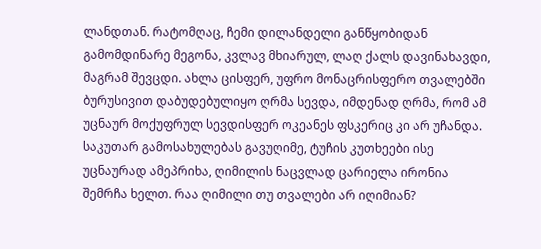ლანდთან. რატომღაც, ჩემი დილანდელი განწყობიდან გამომდინარე მეგონა, კვლავ მხიარულ, ლაღ ქალს დავინახავდი, მაგრამ შევცდი. ახლა ცისფერ, უფრო მონაცრისფერო თვალებში ბურუსივით დაბუდებულიყო ღრმა სევდა, იმდენად ღრმა, რომ ამ უცნაურ მოქუფრულ სევდისფერ ოკეანეს ფსკერიც კი არ უჩანდა. საკუთარ გამოსახულებას გავუღიმე, ტუჩის კუთხეები ისე უცნაურად ამეპრიხა, ღიმილის ნაცვლად ცარიელა ირონია შემრჩა ხელთ. რაა ღიმილი თუ თვალები არ იღიმიან?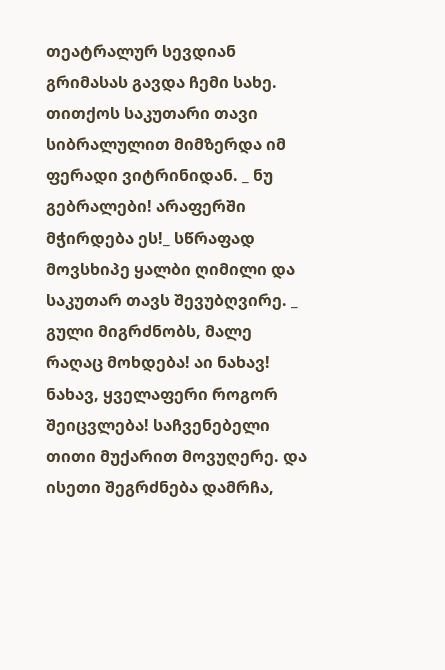თეატრალურ სევდიან გრიმასას გავდა ჩემი სახე. თითქოს საკუთარი თავი სიბრალულით მიმზერდა იმ ფერადი ვიტრინიდან. _ ნუ გებრალები! არაფერში მჭირდება ეს!_ სწრაფად მოვსხიპე ყალბი ღიმილი და საკუთარ თავს შევუბღვირე. _ გული მიგრძნობს, მალე რაღაც მოხდება! აი ნახავ! ნახავ, ყველაფერი როგორ შეიცვლება! საჩვენებელი თითი მუქარით მოვუღერე. და ისეთი შეგრძნება დამრჩა,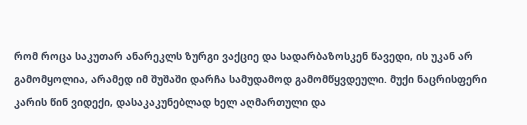რომ როცა საკუთარ ანარეკლს ზურგი ვაქციე და სადარბაზოსკენ წავედი, ის უკან არ გამომყოლია, არამედ იმ შუშაში დარჩა სამუდამოდ გამომწყვდეული. მუქი ნაცრისფერი კარის წინ ვიდექი, დასაკაკუნებლად ხელ აღმართული და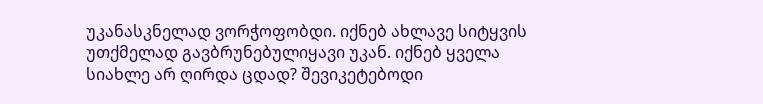უკანასკნელად ვორჭოფობდი. იქნებ ახლავე სიტყვის უთქმელად გავბრუნებულიყავი უკან. იქნებ ყველა სიახლე არ ღირდა ცდად? შევიკეტებოდი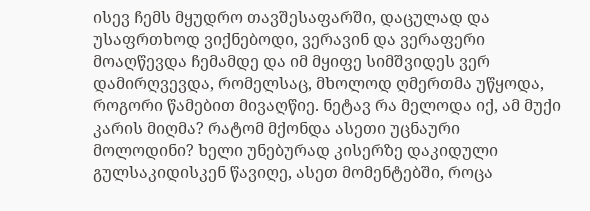ისევ ჩემს მყუდრო თავშესაფარში, დაცულად და უსაფრთხოდ ვიქნებოდი, ვერავინ და ვერაფერი მოაღწევდა ჩემამდე და იმ მყიფე სიმშვიდეს ვერ დამირღვევდა, რომელსაც, მხოლოდ ღმერთმა უწყოდა, როგორი წამებით მივაღწიე. ნეტავ რა მელოდა იქ, ამ მუქი კარის მიღმა? რატომ მქონდა ასეთი უცნაური მოლოდინი? ხელი უნებურად კისერზე დაკიდული გულსაკიდისკენ წავიღე, ასეთ მომენტებში, როცა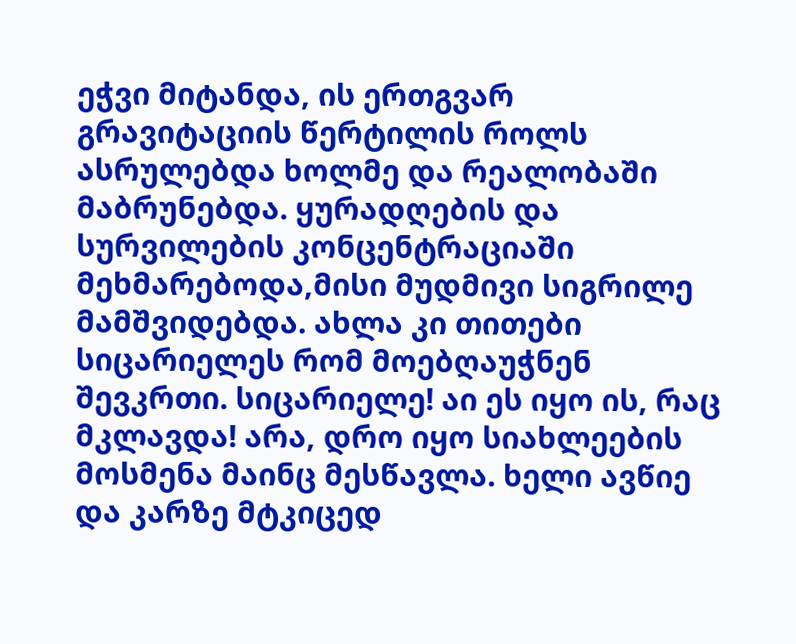ეჭვი მიტანდა, ის ერთგვარ გრავიტაციის წერტილის როლს ასრულებდა ხოლმე და რეალობაში მაბრუნებდა. ყურადღების და სურვილების კონცენტრაციაში მეხმარებოდა,მისი მუდმივი სიგრილე მამშვიდებდა. ახლა კი თითები სიცარიელეს რომ მოებღაუჭნენ შევკრთი. სიცარიელე! აი ეს იყო ის, რაც მკლავდა! არა, დრო იყო სიახლეების მოსმენა მაინც მესწავლა. ხელი ავწიე და კარზე მტკიცედ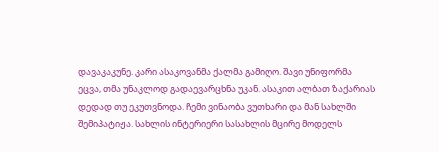დავაკაკუნე. კარი ასაკოვანმა ქალმა გამიღო. შავი უნიფორმა ეცვა, თმა უნაკლოდ გადაევარცხნა უკან. ასაკით ალბათ ზაქარიას დედად თუ ეკუთვნოდა. ჩემი ვინაობა ვუთხარი და მან სახლში შემიპატიჟა. სახლის ინტერიერი სასახლის მცირე მოდელს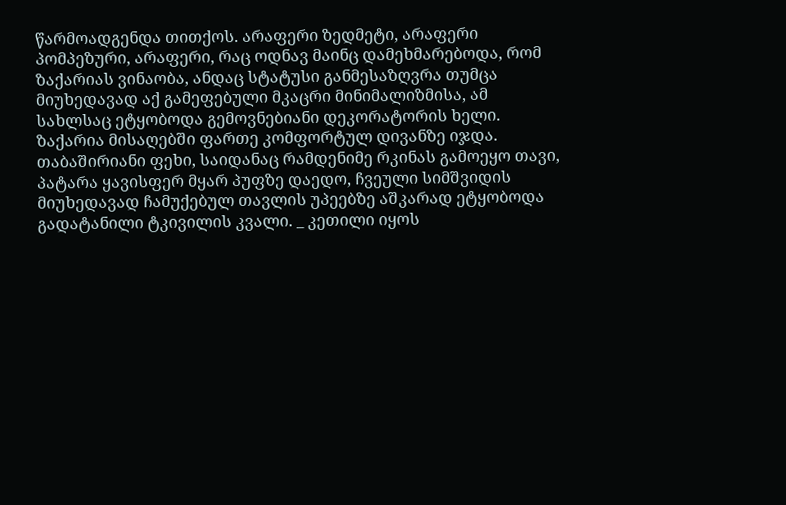წარმოადგენდა თითქოს. არაფერი ზედმეტი, არაფერი პომპეზური, არაფერი, რაც ოდნავ მაინც დამეხმარებოდა, რომ ზაქარიას ვინაობა, ანდაც სტატუსი განმესაზღვრა თუმცა მიუხედავად აქ გამეფებული მკაცრი მინიმალიზმისა, ამ სახლსაც ეტყობოდა გემოვნებიანი დეკორატორის ხელი. ზაქარია მისაღებში ფართე კომფორტულ დივანზე იჯდა. თაბაშირიანი ფეხი, საიდანაც რამდენიმე რკინას გამოეყო თავი, პატარა ყავისფერ მყარ პუფზე დაედო, ჩვეული სიმშვიდის მიუხედავად ჩამუქებულ თავლის უპეებზე აშკარად ეტყობოდა გადატანილი ტკივილის კვალი. _ კეთილი იყოს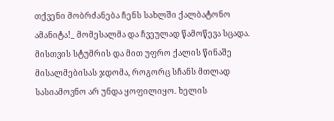თქვენი მობრძანება ჩენს სახლში ქალბატონო ამანიტა!_ მომესალმა და ჩვეულად წამოწევა სცადა. მისთვის სტუმრის და მით უფრო ქალის წინაშე მისალმებისას ჯდომა, როგორც სჩანს მთლად სასიამოვნო არ უნდა ყოფილიყო. ხელის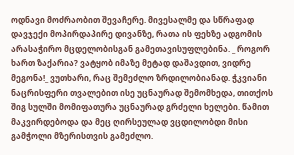ოდნავი მოძრაობით შევაჩერე. მივესალმე და სწრაფად დავჯექი მოპირდაპირე დივანზე, რათა ის ფეხზე ადგომის არასაჭირო მცდელობისგან გამეთავისუფლებინა. _ როგორ ხართ ზაქარია? ვატყობ იმაზე მეტად დაშავდით, ვიდრე მეგონა!_ ვუთხარი, რაც შემეძლო ზრდილობიანად. ჭკვიანი ნაცრისფერი თვალებით ისე უცნაურად შემომხედა, თითქოს შიგ სულში მომიფათურა უცნაურად გრძელი ხელები. წამით მაკვირდებოდა და მეც ღირსეულად ვცდილობდი მისი გამჭოლი მზერისთვის გამეძლო.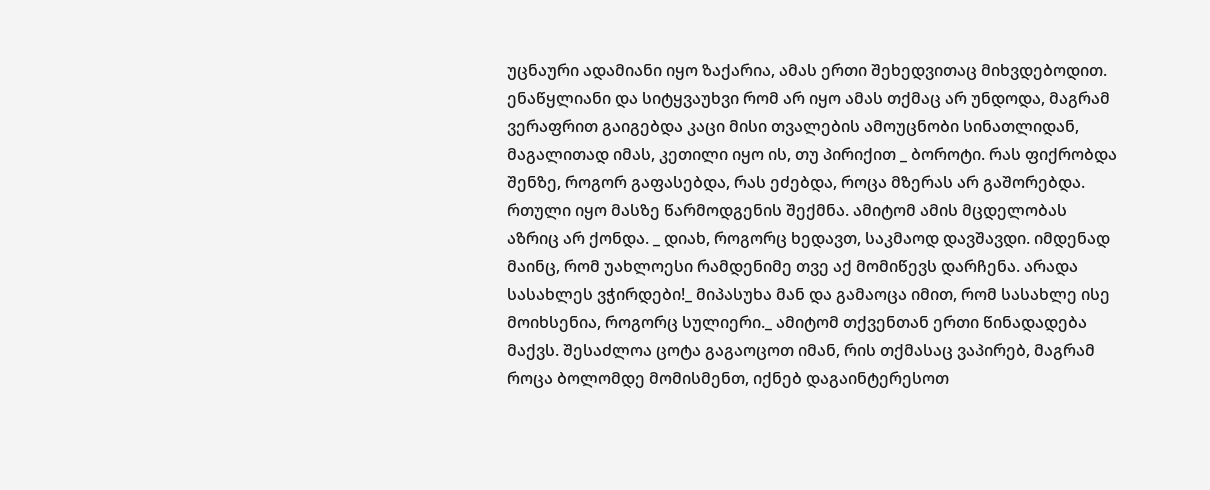უცნაური ადამიანი იყო ზაქარია, ამას ერთი შეხედვითაც მიხვდებოდით. ენაწყლიანი და სიტყვაუხვი რომ არ იყო ამას თქმაც არ უნდოდა, მაგრამ ვერაფრით გაიგებდა კაცი მისი თვალების ამოუცნობი სინათლიდან, მაგალითად იმას, კეთილი იყო ის, თუ პირიქით _ ბოროტი. რას ფიქრობდა შენზე, როგორ გაფასებდა, რას ეძებდა, როცა მზერას არ გაშორებდა. რთული იყო მასზე წარმოდგენის შექმნა. ამიტომ ამის მცდელობას აზრიც არ ქონდა. _ დიახ, როგორც ხედავთ, საკმაოდ დავშავდი. იმდენად მაინც, რომ უახლოესი რამდენიმე თვე აქ მომიწევს დარჩენა. არადა სასახლეს ვჭირდები!_ მიპასუხა მან და გამაოცა იმით, რომ სასახლე ისე მოიხსენია, როგორც სულიერი._ ამიტომ თქვენთან ერთი წინადადება მაქვს. შესაძლოა ცოტა გაგაოცოთ იმან, რის თქმასაც ვაპირებ, მაგრამ როცა ბოლომდე მომისმენთ, იქნებ დაგაინტერესოთ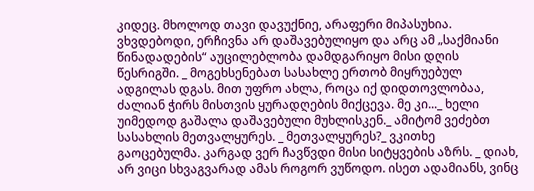კიდეც. მხოლოდ თავი დავუქნიე, არაფერი მიპასუხია. ვხვდებოდი, ერჩივნა არ დაშავებულიყო და არც ამ „საქმიანი წინადადების“ აუცილებლობა დამდგარიყო მისი დღის წესრიგში. _ მოგეხსენებათ სასახლე ერთობ მიყრუებულ ადგილას დგას. მით უფრო ახლა, როცა იქ დიდთოვლობაა, ძალიან ჭირს მისთვის ყურადღების მიქცევა. მე კი..._ ხელი უიმედოდ გაშალა დაშავებული მუხლისკენ._ ამიტომ ვეძებთ სასახლის მეთვალყურეს. _ მეთვალყურეს?_ ვკითხე გაოცებულმა. კარგად ვერ ჩავწვდი მისი სიტყვების აზრს. _ დიახ, არ ვიცი სხვაგვარად ამას როგორ ვუწოდო. ისეთ ადამიანს, ვინც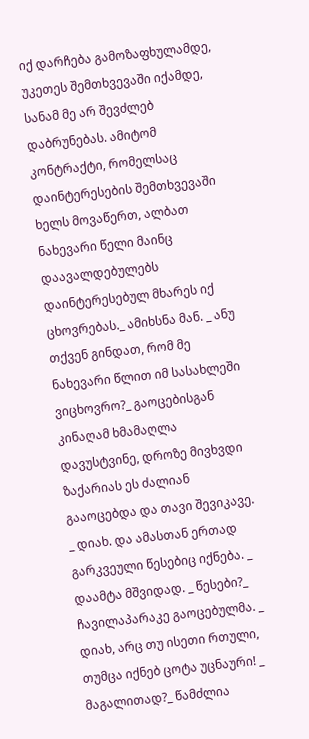იქ დარჩება გამოზაფხულამდე, უკეთეს შემთხვევაში იქამდე, სანამ მე არ შევძლებ დაბრუნებას. ამიტომ კონტრაქტი, რომელსაც დაინტერესების შემთხვევაში ხელს მოვაწერთ, ალბათ ნახევარი წელი მაინც დაავალდებულებს დაინტერესებულ მხარეს იქ ცხოვრებას._ ამიხსნა მან. _ ანუ თქვენ გინდათ, რომ მე ნახევარი წლით იმ სასახლეში ვიცხოვრო?_ გაოცებისგან კინაღამ ხმამაღლა დავუსტვინე, დროზე მივხვდი ზაქარიას ეს ძალიან გააოცებდა და თავი შევიკავე. _ დიახ. და ამასთან ერთად გარკვეული წესებიც იქნება. _ დაამტა მშვიდად. _ წესები?_ ჩავილაპარაკე გაოცებულმა. _ დიახ, არც თუ ისეთი რთული, თუმცა იქნებ ცოტა უცნაური! _ მაგალითად?_ წამძლია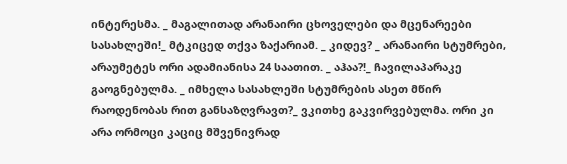ინტერესმა. _ მაგალითად არანაირი ცხოველები და მცენარეები სასახლეში!_ მტკიცედ თქვა ზაქარიამ. _ კიდევ? _ არანაირი სტუმრები, არაუმეტეს ორი ადამიანისა 24 საათით. _ აჰაა?!_ ჩავილაპარაკე გაოგნებულმა. _ იმხელა სასახლეში სტუმრების ასეთ მწირ რაოდენობას რით განსაზღვრავთ?_ ვკითხე გაკვირვებულმა. ორი კი არა ორმოცი კაციც მშვენივრად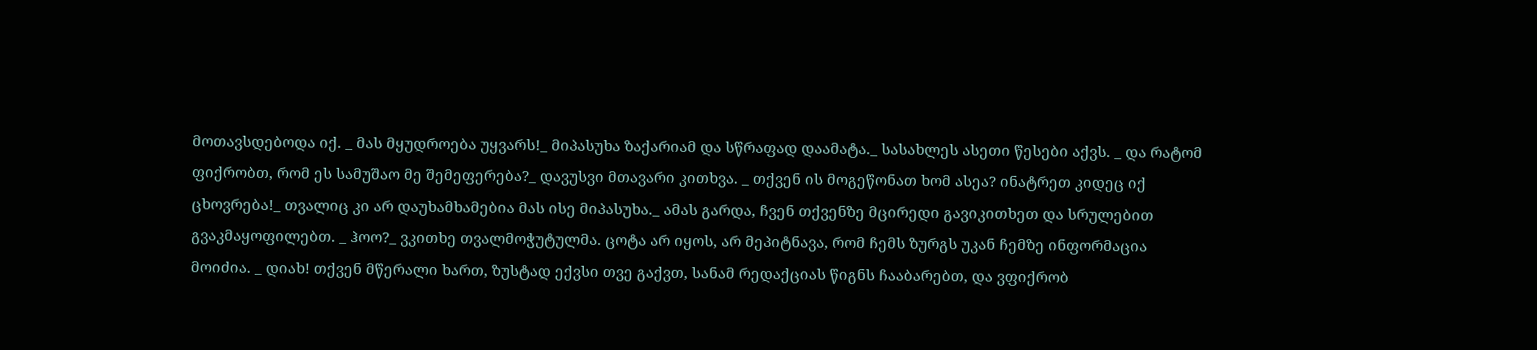მოთავსდებოდა იქ. _ მას მყუდროება უყვარს!_ მიპასუხა ზაქარიამ და სწრაფად დაამატა._ სასახლეს ასეთი წესები აქვს. _ და რატომ ფიქრობთ, რომ ეს სამუშაო მე შემეფერება?_ დავუსვი მთავარი კითხვა. _ თქვენ ის მოგეწონათ ხომ ასეა? ინატრეთ კიდეც იქ ცხოვრება!_ თვალიც კი არ დაუხამხამებია მას ისე მიპასუხა._ ამას გარდა, ჩვენ თქვენზე მცირედი გავიკითხეთ და სრულებით გვაკმაყოფილებთ. _ ჰოო?_ ვკითხე თვალმოჭუტულმა. ცოტა არ იყოს, არ მეპიტნავა, რომ ჩემს ზურგს უკან ჩემზე ინფორმაცია მოიძია. _ დიახ! თქვენ მწერალი ხართ, ზუსტად ექვსი თვე გაქვთ, სანამ რედაქციას წიგნს ჩააბარებთ, და ვფიქრობ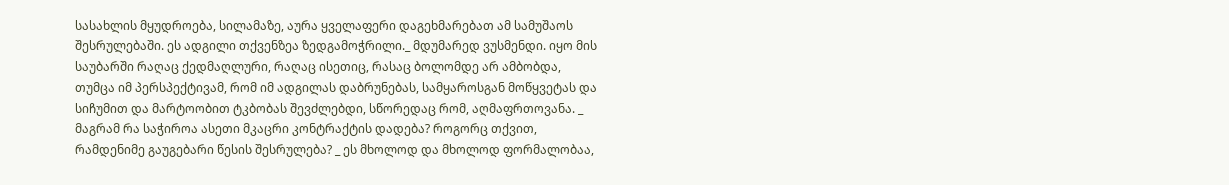სასახლის მყუდროება, სილამაზე, აურა ყველაფერი დაგეხმარებათ ამ სამუშაოს შესრულებაში. ეს ადგილი თქვენზეა ზედგამოჭრილი._ მდუმარედ ვუსმენდი. იყო მის საუბარში რაღაც ქედმაღლური, რაღაც ისეთიც, რასაც ბოლომდე არ ამბობდა, თუმცა იმ პერსპექტივამ, რომ იმ ადგილას დაბრუნებას, სამყაროსგან მოწყვეტას და სიჩუმით და მარტოობით ტკბობას შევძლებდი, სწორედაც რომ, აღმაფრთოვანა. _ მაგრამ რა საჭიროა ასეთი მკაცრი კონტრაქტის დადება? როგორც თქვით, რამდენიმე გაუგებარი წესის შესრულება? _ ეს მხოლოდ და მხოლოდ ფორმალობაა,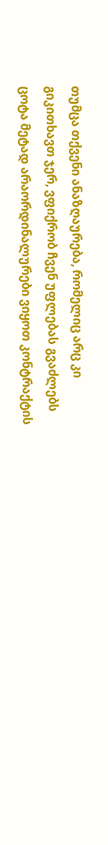თუმცა თქვენი ანაზღაურება, რომელიც არც კი გიკითხავთ ჯერ, ვფიქრობ ჩვენ უფლებას გვაძლებს ცოტა მეტად არაორდინალურები ვიყოთ კონტრაქტის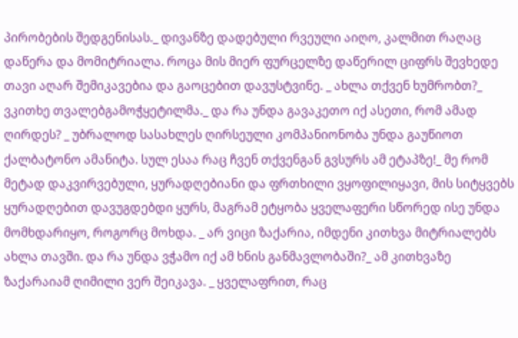პირობების შედგენისას._ დივანზე დადებული რვეული აიღო, კალმით რაღაც დაწერა და მომიტრიალა. როცა მის მიერ ფურცელზე დაწერილ ციფრს შევხედე თავი აღარ შემიკავებია და გაოცებით დავუსტვინე. _ ახლა თქვენ ხუმრობთ?_ ვკითხე თვალებგამოჭყეტილმა._ და რა უნდა გავაკეთო იქ ასეთი, რომ ამად ღირდეს? _ უბრალოდ სასახლეს ღირსეული კომპანიონობა უნდა გაუწიოთ ქალბატონო ამანიტა. სულ ესაა რაც ჩვენ თქვენგან გვსურს ამ ეტაპზე!_ მე რომ მეტად დაკვირვებული, ყურადღებიანი და ფრთხილი ვყოფილიყავი, მის სიტყვებს ყურადღებით დავუგდებდი ყურს, მაგრამ ეტყობა ყველაფერი სწორედ ისე უნდა მომხდარიყო, როგორც მოხდა. _ არ ვიცი ზაქარია, იმდენი კითხვა მიტრიალებს ახლა თავში. და რა უნდა ვჭამო იქ ამ ხნის განმავლობაში?_ ამ კითხვაზე ზაქარაიამ ღიმილი ვერ შეიკავა. _ ყველაფრით, რაც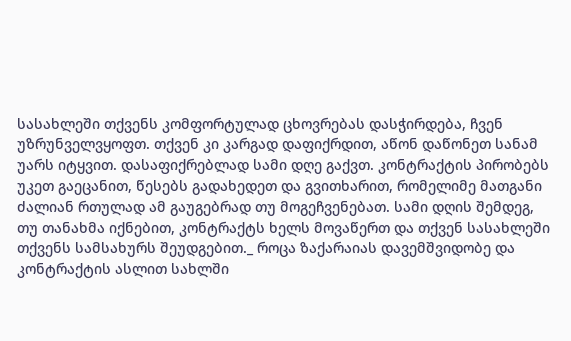სასახლეში თქვენს კომფორტულად ცხოვრებას დასჭირდება, ჩვენ უზრუნველვყოფთ. თქვენ კი კარგად დაფიქრდით, აწონ დაწონეთ სანამ უარს იტყვით. დასაფიქრებლად სამი დღე გაქვთ. კონტრაქტის პირობებს უკეთ გაეცანით, წესებს გადახედეთ და გვითხარით, რომელიმე მათგანი ძალიან რთულად ამ გაუგებრად თუ მოგეჩვენებათ. სამი დღის შემდეგ, თუ თანახმა იქნებით, კონტრაქტს ხელს მოვაწერთ და თქვენ სასახლეში თქვენს სამსახურს შეუდგებით._ როცა ზაქარაიას დავემშვიდობე და კონტრაქტის ასლით სახლში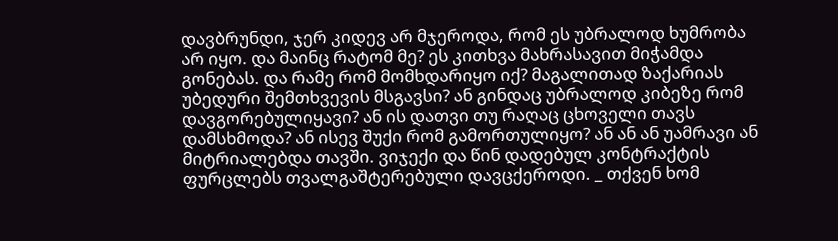დავბრუნდი, ჯერ კიდევ არ მჯეროდა, რომ ეს უბრალოდ ხუმრობა არ იყო. და მაინც რატომ მე? ეს კითხვა მახრასავით მიჭამდა გონებას. და რამე რომ მომხდარიყო იქ? მაგალითად ზაქარიას უბედური შემთხვევის მსგავსი? ან გინდაც უბრალოდ კიბეზე რომ დავგორებულიყავი? ან ის დათვი თუ რაღაც ცხოველი თავს დამსხმოდა? ან ისევ შუქი რომ გამორთულიყო? ან ან ან უამრავი ან მიტრიალებდა თავში. ვიჯექი და წინ დადებულ კონტრაქტის ფურცლებს თვალგაშტერებული დავცქეროდი. _ თქვენ ხომ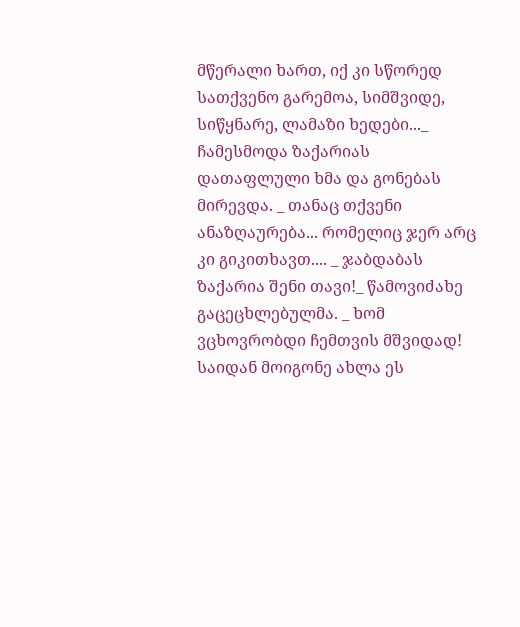მწერალი ხართ, იქ კი სწორედ სათქვენო გარემოა, სიმშვიდე, სიწყნარე, ლამაზი ხედები..._ ჩამესმოდა ზაქარიას დათაფლული ხმა და გონებას მირევდა. _ თანაც თქვენი ანაზღაურება... რომელიც ჯერ არც კი გიკითხავთ.... _ ჯაბდაბას ზაქარია შენი თავი!_ წამოვიძახე გაცეცხლებულმა. _ ხომ ვცხოვრობდი ჩემთვის მშვიდად! საიდან მოიგონე ახლა ეს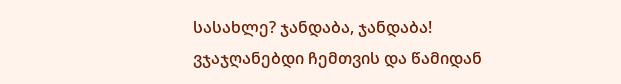სასახლე? ჯანდაბა, ჯანდაბა! ვჯაჯღანებდი ჩემთვის და წამიდან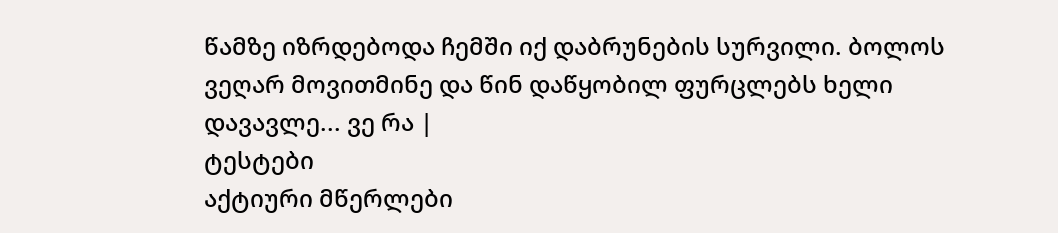წამზე იზრდებოდა ჩემში იქ დაბრუნების სურვილი. ბოლოს ვეღარ მოვითმინე და წინ დაწყობილ ფურცლებს ხელი დავავლე... ვე რა |
ტესტები
აქტიური მწერლები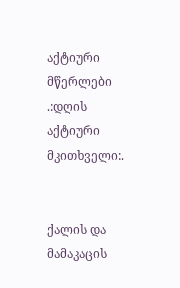აქტიური მწერლები
.:დღის აქტიური მკითხველი:.


ქალის და მამაკაცის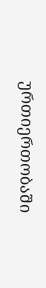ურთიერთობაში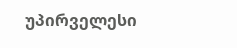უპირველესი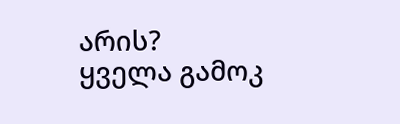არის?
ყველა გამოკ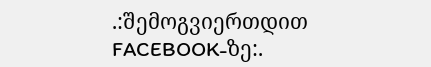.:შემოგვიერთდით FACEBOOK-ზე:.